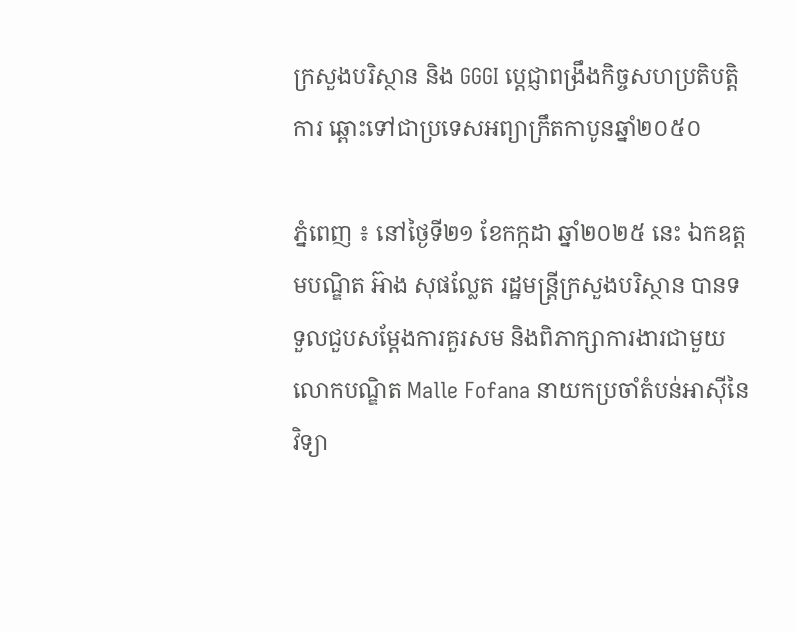ក្រសួងបរិស្ថាន និង GGGI ប្តេជ្ញាពង្រឹងកិច្ចសហប្រតិបត្តិការ ឆ្ពោះទៅជាប្រទេសអព្យាក្រឹតកាបូនឆ្នាំ២០៥០

ភ្នំពេញ ៖ នៅថ្ងៃទី២១ ខែកក្កដា ឆ្នាំ២០២៥ នេះ ឯកឧត្តមបណ្ឌិត អ៊ាង សុផល្លែត រដ្ឋមន្ត្រីក្រសួងបរិស្ថាន បានទទួលជួបសម្តែងការគួរសម និងពិភាក្សាការងារជាមួយលោកបណ្ឌិត Malle Fofana នាយកប្រចាំតំបន់អាស៊ីនៃវិទ្យា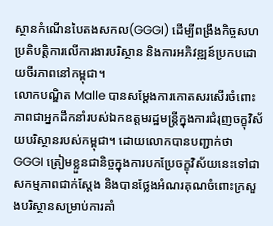ស្ថានកំណើនបៃតងសកល(GGGI) ដើម្បីពង្រឹងកិច្ចសហប្រតិបត្តិការលើការងារបរិស្ថាន និងការអភិវឌ្ឍន៍ប្រកបដោយចីរភាពនៅកម្ពុជា។
លោកបណ្ឌិត Malle បានសម្តែងការកោតសរសើរចំពោះភាពជាអ្នកដឹកនាំរបស់ឯកឧត្តមរដ្ឋមន្ត្រីក្នុងការជំរុញចក្ខុវិស័យបរិស្ថានរបស់កម្ពុជា។ ដោយលោកបានបញ្ជាក់ថា GGGI ត្រៀមខ្លួនជានិច្ចក្នុងការបកប្រែចក្ខុវិស័យនេះទៅជាសកម្មភាពជាក់ស្តែង និងបានថ្លែងអំណរគុណចំពោះក្រសួងបរិស្ថានសម្រាប់ការគាំ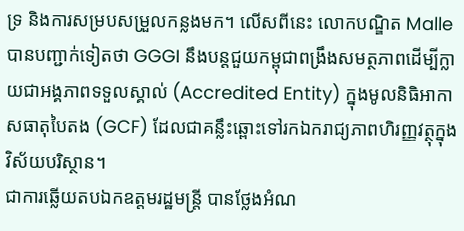ទ្រ និងការសម្របសម្រួលកន្លងមក។ លើសពីនេះ លោកបណ្ឌិត Malle បានបញ្ជាក់ទៀតថា GGGI នឹងបន្តជួយកម្ពុជាពង្រឹងសមត្ថភាពដើម្បីក្លាយជាអង្គភាពទទួលស្គាល់ (Accredited Entity) ក្នុងមូលនិធិអាកាសធាតុបៃតង (GCF) ដែលជាគន្លឹះឆ្ពោះទៅរកឯករាជ្យភាពហិរញ្ញវត្ថុក្នុងវិស័យបរិស្ថាន។
ជាការឆ្លើយតបឯកឧត្តមរដ្ឋមន្ត្រី បានថ្លែងអំណ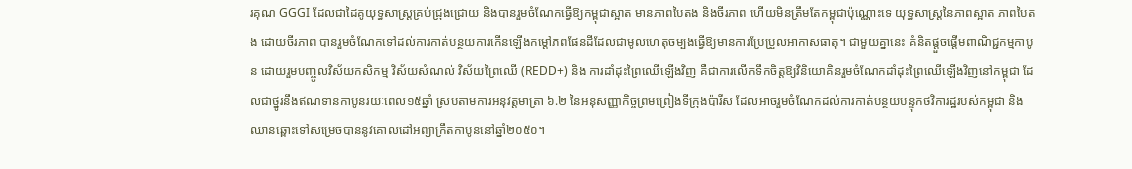រគុណ GGGI ដែលជាដៃគូយុទ្ធសាស្រ្តគ្រប់ជ្រុងជ្រោយ និងបានរួមចំណែកធ្វើឱ្យកម្ពុជាស្អាត មានភាពបៃតង និងចីរភាព ហើយមិនត្រឹមតែកម្ពុជាប៉ុណ្ណោះទេ យុទ្ធសាស្រ្តនៃភាពស្អាត ភាពបៃតង ដោយចីរភាព បានរួមចំណែកទៅដល់ការកាត់បន្ថយការកើនឡើងកម្តៅភពផែនដីដែលជាមូលហេតុចម្បងធ្វើឱ្យមានការប្រែប្រួលអាកាសធាតុ។ ជាមួយគ្នានេះ គំនិតផ្តួចផ្តើមពាណិជ្ជកម្មកាបូន ដោយរួមបញ្ចូលវិស័យកសិកម្ម វិស័យសំណល់ វិស័យព្រៃឈើ (REDD+) និង ការដាំដុះព្រៃឈើឡើងវិញ គឺជាការលើកទឹកចិត្តឱ្យវិនិយោគិនរួមចំណែកដាំដុះព្រៃឈើឡើងវិញនៅកម្ពុជា ដែលជាថ្នូរនឹងឥណទានកាបូនរយៈពេល១៥ឆ្នាំ ស្របតាមការអនុវត្តមាត្រា ៦.២ នៃអនុសញ្ញាកិច្ចព្រមព្រៀងទីក្រុងប៉ារីស ដែលអាចរួមចំណែកដល់ការកាត់បន្ថយបន្ទុកថវិការដ្ឋរបស់កម្ពុជា និងឈានឆ្ពោះទៅសម្រេចបាននូវគោលដៅអព្យាក្រឹតកាបូននៅឆ្នាំ២០៥០។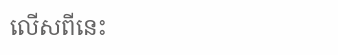លើសពីនេះ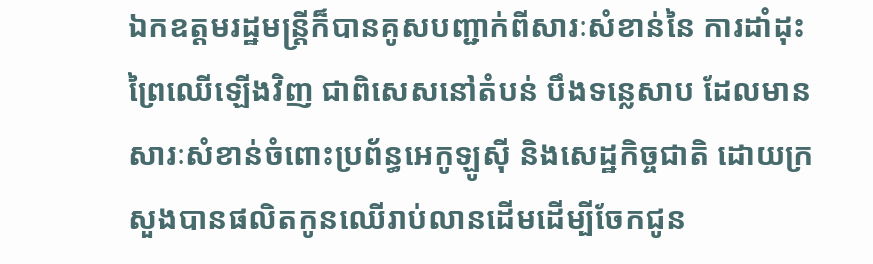ឯកឧត្តមរដ្ឋមន្ត្រីក៏បានគូសបញ្ជាក់ពីសារៈសំខាន់នៃ ការដាំដុះព្រៃឈើឡើងវិញ ជាពិសេសនៅតំបន់ បឹងទន្លេសាប ដែលមានសារៈសំខាន់ចំពោះប្រព័ន្ធអេកូឡូស៊ី និងសេដ្ឋកិច្ចជាតិ ដោយក្រសួងបានផលិតកូនឈើរាប់លានដើមដើម្បីចែកជូន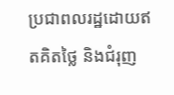ប្រជាពលរដ្ឋដោយឥតគិតថ្លៃ និងជំរុញ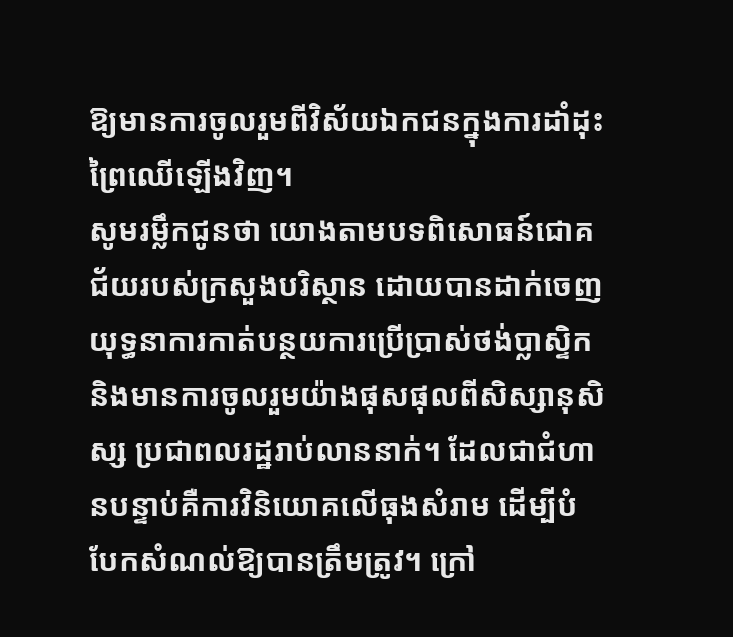ឱ្យមានការចូលរួមពីវិស័យឯកជនក្នុងការដាំដុះព្រៃឈើឡើងវិញ។
សូមរម្លឹកជូនថា យោងតាមបទពិសោធន៍ជោគជ័យរបស់ក្រសួងបរិស្ថាន ដោយបានដាក់ចេញយុទ្ធនាការកាត់បន្ថយការប្រើប្រាស់ថង់ប្លាស្ទិក និងមានការចូលរួមយ៉ាងផុសផុលពីសិស្សានុសិស្ស ប្រជាពលរដ្ឋរាប់លាននាក់។ ដែលជាជំហានបន្ទាប់គឺការវិនិយោគលើធុងសំរាម ដើម្បីបំបែកសំណល់ឱ្យបានត្រឹមត្រូវ។ ក្រៅ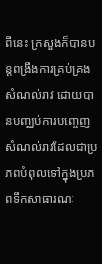ពីនេះ ក្រសួងក៏បានបន្តពង្រឹងការគ្រប់គ្រងសំណល់រាវ ដោយបានបញ្ឈប់ការបញ្ចេញសំណល់រាវដែលជាប្រភពបំពុលទៅក្នុងប្រភពទឹកសាធារណៈ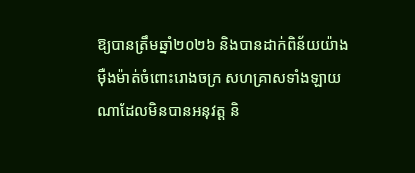ឱ្យបានត្រឹមឆ្នាំ២០២៦ និងបានដាក់ពិន័យយ៉ាងម៉ឺងម៉ាត់ចំពោះរោងចក្រ សហគ្រាសទាំងឡាយណាដែលមិនបានអនុវត្ត និ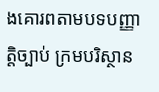ងគោរពតាមបទបញ្ញាត្តិច្បាប់ ក្រមបរិស្ថាន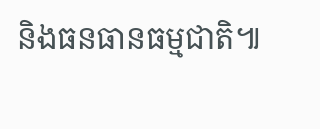និងធនធានធម្មជាតិ៕